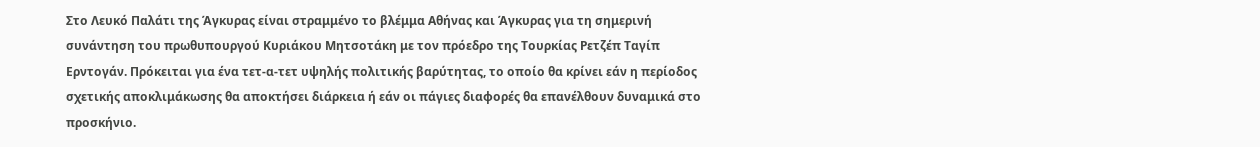Στο Λευκό Παλάτι της Άγκυρας είναι στραμμένο το βλέμμα Αθήνας και Άγκυρας για τη σημερινή συνάντηση του πρωθυπουργού Κυριάκου Μητσοτάκη με τον πρόεδρο της Τουρκίας Ρετζέπ Ταγίπ Ερντογάν. Πρόκειται για ένα τετ-α-τετ υψηλής πολιτικής βαρύτητας, το οποίο θα κρίνει εάν η περίοδος σχετικής αποκλιμάκωσης θα αποκτήσει διάρκεια ή εάν οι πάγιες διαφορές θα επανέλθουν δυναμικά στο προσκήνιο.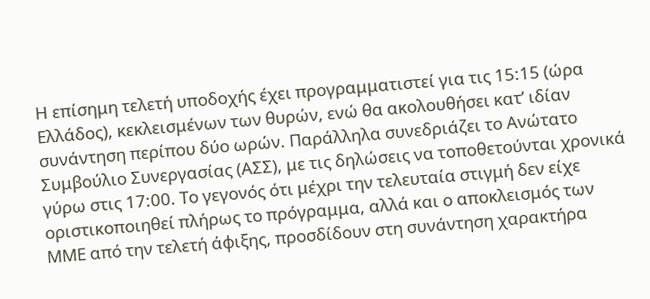Η επίσημη τελετή υποδοχής έχει προγραμματιστεί για τις 15:15 (ώρα Ελλάδος), κεκλεισμένων των θυρών, ενώ θα ακολουθήσει κατ’ ιδίαν συνάντηση περίπου δύο ωρών. Παράλληλα συνεδριάζει το Ανώτατο Συμβούλιο Συνεργασίας (ΑΣΣ), με τις δηλώσεις να τοποθετούνται χρονικά γύρω στις 17:00. Το γεγονός ότι μέχρι την τελευταία στιγμή δεν είχε οριστικοποιηθεί πλήρως το πρόγραμμα, αλλά και ο αποκλεισμός των ΜΜΕ από την τελετή άφιξης, προσδίδουν στη συνάντηση χαρακτήρα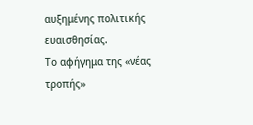αυξημένης πολιτικής ευαισθησίας.
Το αφήγημα της «νέας τροπής»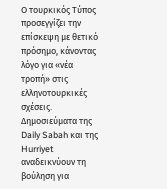Ο τουρκικός Τύπος προσεγγίζει την επίσκεψη με θετικό πρόσημο, κάνοντας λόγο για «νέα τροπή» στις ελληνοτουρκικές σχέσεις. Δημοσιεύματα της Daily Sabah και της Hurriyet αναδεικνύουν τη βούληση για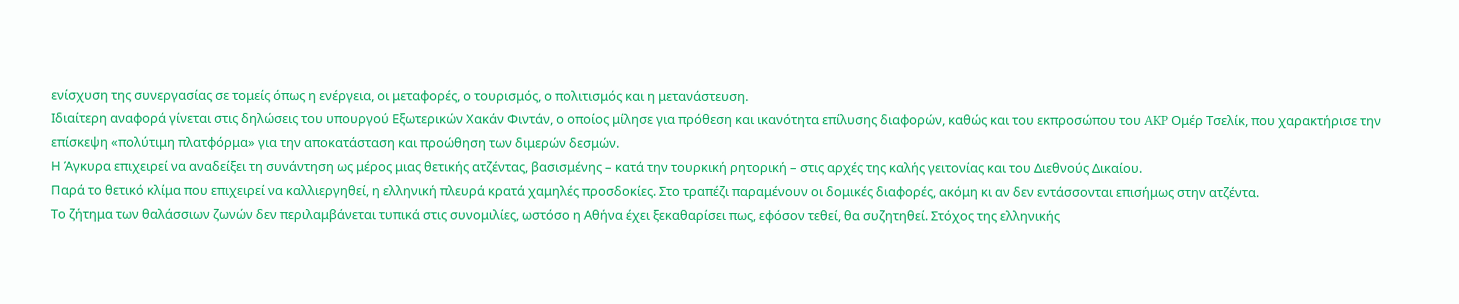ενίσχυση της συνεργασίας σε τομείς όπως η ενέργεια, οι μεταφορές, ο τουρισμός, ο πολιτισμός και η μετανάστευση.
Ιδιαίτερη αναφορά γίνεται στις δηλώσεις του υπουργού Εξωτερικών Χακάν Φιντάν, ο οποίος μίλησε για πρόθεση και ικανότητα επίλυσης διαφορών, καθώς και του εκπροσώπου του AKP Ομέρ Τσελίκ, που χαρακτήρισε την επίσκεψη «πολύτιμη πλατφόρμα» για την αποκατάσταση και προώθηση των διμερών δεσμών.
Η Άγκυρα επιχειρεί να αναδείξει τη συνάντηση ως μέρος μιας θετικής ατζέντας, βασισμένης – κατά την τουρκική ρητορική – στις αρχές της καλής γειτονίας και του Διεθνούς Δικαίου.
Παρά το θετικό κλίμα που επιχειρεί να καλλιεργηθεί, η ελληνική πλευρά κρατά χαμηλές προσδοκίες. Στο τραπέζι παραμένουν οι δομικές διαφορές, ακόμη κι αν δεν εντάσσονται επισήμως στην ατζέντα.
Το ζήτημα των θαλάσσιων ζωνών δεν περιλαμβάνεται τυπικά στις συνομιλίες, ωστόσο η Αθήνα έχει ξεκαθαρίσει πως, εφόσον τεθεί, θα συζητηθεί. Στόχος της ελληνικής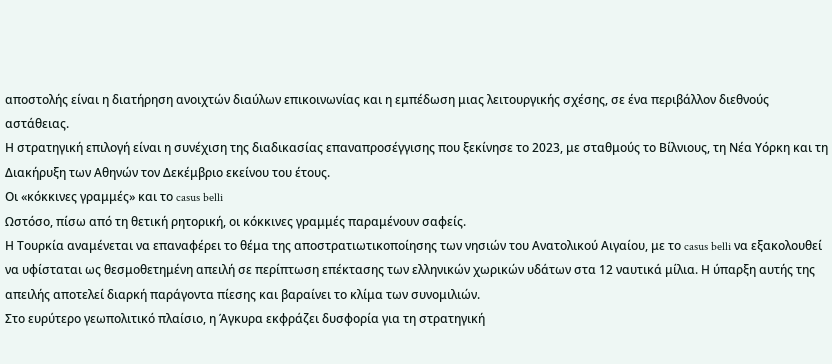αποστολής είναι η διατήρηση ανοιχτών διαύλων επικοινωνίας και η εμπέδωση μιας λειτουργικής σχέσης, σε ένα περιβάλλον διεθνούς αστάθειας.
Η στρατηγική επιλογή είναι η συνέχιση της διαδικασίας επαναπροσέγγισης που ξεκίνησε το 2023, με σταθμούς το Βίλνιους, τη Νέα Υόρκη και τη Διακήρυξη των Αθηνών τον Δεκέμβριο εκείνου του έτους.
Οι «κόκκινες γραμμές» και το casus belli
Ωστόσο, πίσω από τη θετική ρητορική, οι κόκκινες γραμμές παραμένουν σαφείς.
Η Τουρκία αναμένεται να επαναφέρει το θέμα της αποστρατιωτικοποίησης των νησιών του Ανατολικού Αιγαίου, με το casus belli να εξακολουθεί να υφίσταται ως θεσμοθετημένη απειλή σε περίπτωση επέκτασης των ελληνικών χωρικών υδάτων στα 12 ναυτικά μίλια. Η ύπαρξη αυτής της απειλής αποτελεί διαρκή παράγοντα πίεσης και βαραίνει το κλίμα των συνομιλιών.
Στο ευρύτερο γεωπολιτικό πλαίσιο, η Άγκυρα εκφράζει δυσφορία για τη στρατηγική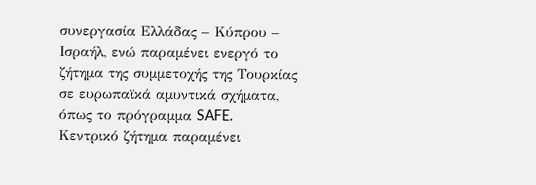συνεργασία Ελλάδας – Κύπρου – Ισραήλ, ενώ παραμένει ενεργό το ζήτημα της συμμετοχής της Τουρκίας σε ευρωπαϊκά αμυντικά σχήματα, όπως το πρόγραμμα SAFE.
Κεντρικό ζήτημα παραμένει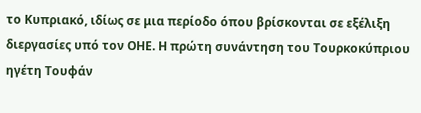το Κυπριακό, ιδίως σε μια περίοδο όπου βρίσκονται σε εξέλιξη διεργασίες υπό τον ΟΗΕ. Η πρώτη συνάντηση του Τουρκοκύπριου ηγέτη Τουφάν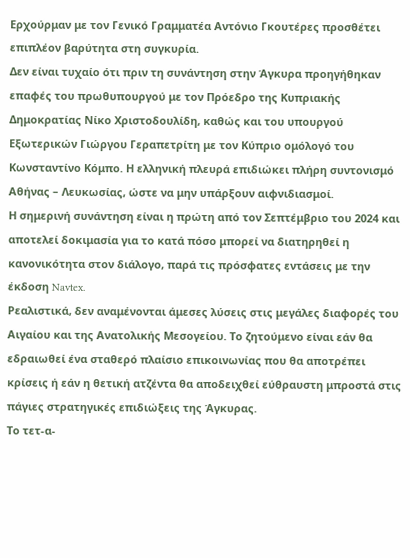Ερχούρμαν με τον Γενικό Γραμματέα Αντόνιο Γκουτέρες προσθέτει επιπλέον βαρύτητα στη συγκυρία.
Δεν είναι τυχαίο ότι πριν τη συνάντηση στην Άγκυρα προηγήθηκαν επαφές του πρωθυπουργού με τον Πρόεδρο της Κυπριακής Δημοκρατίας Νίκο Χριστοδουλίδη, καθώς και του υπουργού Εξωτερικών Γιώργου Γεραπετρίτη με τον Κύπριο ομόλογό του Κωνσταντίνο Κόμπο. Η ελληνική πλευρά επιδιώκει πλήρη συντονισμό Αθήνας – Λευκωσίας, ώστε να μην υπάρξουν αιφνιδιασμοί.
Η σημερινή συνάντηση είναι η πρώτη από τον Σεπτέμβριο του 2024 και αποτελεί δοκιμασία για το κατά πόσο μπορεί να διατηρηθεί η κανονικότητα στον διάλογο, παρά τις πρόσφατες εντάσεις με την έκδοση Navtex.
Ρεαλιστικά, δεν αναμένονται άμεσες λύσεις στις μεγάλες διαφορές του Αιγαίου και της Ανατολικής Μεσογείου. Το ζητούμενο είναι εάν θα εδραιωθεί ένα σταθερό πλαίσιο επικοινωνίας που θα αποτρέπει κρίσεις ή εάν η θετική ατζέντα θα αποδειχθεί εύθραυστη μπροστά στις πάγιες στρατηγικές επιδιώξεις της Άγκυρας.
Το τετ-α-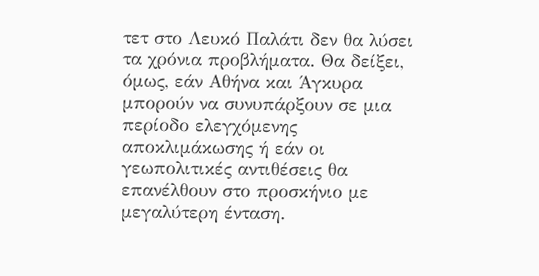τετ στο Λευκό Παλάτι δεν θα λύσει τα χρόνια προβλήματα. Θα δείξει, όμως, εάν Αθήνα και Άγκυρα μπορούν να συνυπάρξουν σε μια περίοδο ελεγχόμενης αποκλιμάκωσης ή εάν οι γεωπολιτικές αντιθέσεις θα επανέλθουν στο προσκήνιο με μεγαλύτερη ένταση.